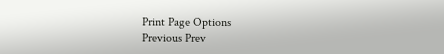Print Page Options
Previous Prev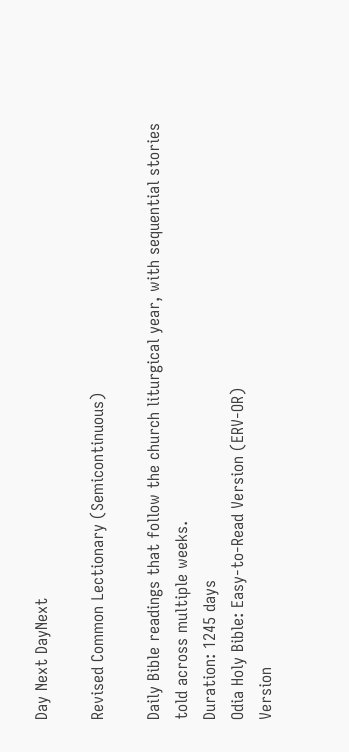Day Next DayNext

Revised Common Lectionary (Semicontinuous)

Daily Bible readings that follow the church liturgical year, with sequential stories told across multiple weeks.
Duration: 1245 days
Odia Holy Bible: Easy-to-Read Version (ERV-OR)
Version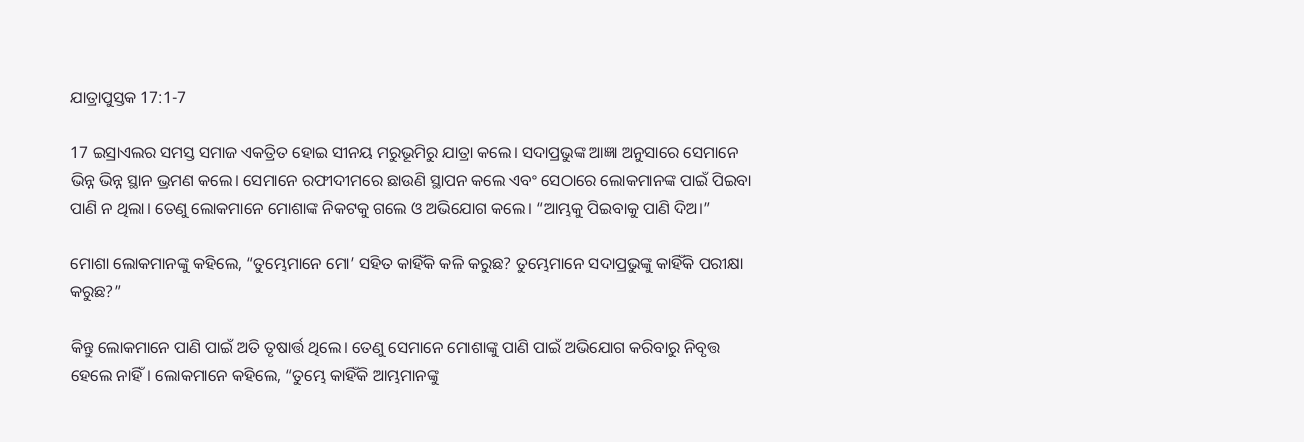ଯାତ୍ରାପୁସ୍ତକ 17:1-7

17 ଇସ୍ରାଏଲର ସମସ୍ତ ସମାଜ ଏକତ୍ରିତ ହୋଇ ସୀନୟ ମରୁଭୂମିରୁ ଯାତ୍ରା କଲେ। ସଦାପ୍ରଭୁଙ୍କ ଆଜ୍ଞା ଅନୁସାରେ ସେମାନେ ଭିନ୍ନ ଭିନ୍ନ ସ୍ଥାନ ଭ୍ରମଣ କଲେ। ସେମାନେ ରଫୀଦୀମରେ ଛାଉଣି ସ୍ଥାପନ କଲେ ଏବଂ ସେଠାରେ ଲୋକମାନଙ୍କ ପାଇଁ ପିଇବା ପାଣି ନ ଥିଲା। ତେଣୁ ଲୋକମାନେ ମୋଶାଙ୍କ ନିକଟକୁ ଗଲେ ଓ ଅଭିଯୋଗ କଲେ। “ଆମ୍ଭକୁ ପିଇବାକୁ ପାଣି ଦିଅ।”

ମୋଶା ଲୋକମାନଙ୍କୁ କହିଲେ, “ତୁମ୍ଭେମାନେ ମୋ’ ସହିତ କାହିଁକି କଳି କରୁଛ? ତୁମ୍ଭେମାନେ ସଦାପ୍ରଭୁଙ୍କୁ କାହିଁକି ପରୀକ୍ଷା କରୁଛ?”

କିନ୍ତୁ ଲୋକମାନେ ପାଣି ପାଇଁ ଅତି ତୃଷାର୍ତ୍ତ ଥିଲେ। ତେଣୁ ସେମାନେ ମୋଶାଙ୍କୁ ପାଣି ପାଇଁ ଅଭିଯୋଗ କରିବାରୁ ନିବୃତ୍ତ ହେଲେ ନାହିଁ। ଲୋକମାନେ କହିଲେ, “ତୁମ୍ଭେ କାହିଁକି ଆମ୍ଭମାନଙ୍କୁ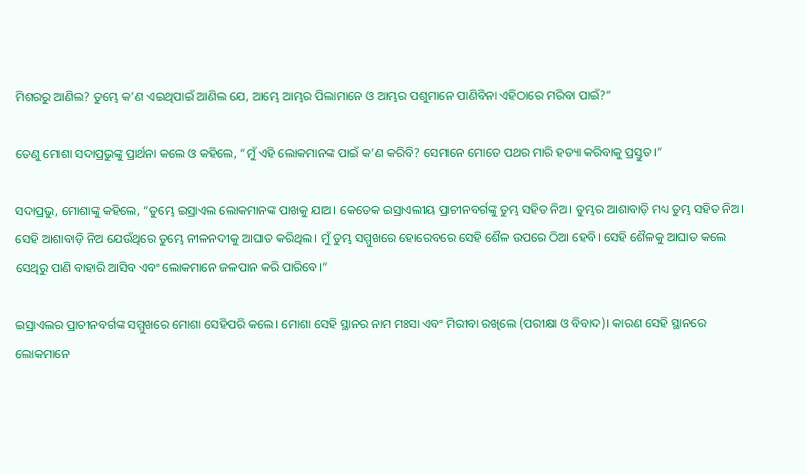ମିଶରରୁ ଆଣିଲ? ତୁମ୍ଭେ କ’ଣ ଏଇଥିପାଇଁ ଆଣିଲ ଯେ, ଆମ୍ଭେ ଆମ୍ଭର ପିଲାମାନେ ଓ ଆମ୍ଭର ପଶୁମାନେ ପାଣିବିନା ଏହିଠାରେ ମରିବା ପାଇଁ?”

ତେଣୁ ମୋଶା ସଦାପ୍ରଭୁଙ୍କୁ ପ୍ରାର୍ଥନା କଲେ ଓ କହିଲେ, “ମୁଁ ଏହି ଲୋକମାନଙ୍କ ପାଇଁ କ’ଣ କରିବି? ସେମାନେ ମୋତେ ପଥର ମାରି ହତ୍ୟା କରିବାକୁ ପ୍ରସ୍ତୁତ।”

ସଦାପ୍ରଭୁ, ମୋଶାଙ୍କୁ କହିଲେ, “ତୁମ୍ଭେ ଇସ୍ରାଏଲ ଲୋକମାନଙ୍କ ପାଖକୁ ଯାଅ। କେତେକ ଇସ୍ରାଏଲୀୟ ପ୍ରାଚୀନବର୍ଗଙ୍କୁ ତୁମ୍ଭ ସହିତ ନିଅ। ତୁମ୍ଭର ଆଶାବାଡ଼ି ମଧ୍ୟ ତୁମ୍ଭ ସହିତ ନିଅ। ସେହି ଆଶାବାଡ଼ି ନିଅ ଯେଉଁଥିରେ ତୁମ୍ଭେ ନୀଳନଦୀକୁ ଆଘାତ କରିଥିଲ। ମୁଁ ତୁମ୍ଭ ସମ୍ମୁଖରେ ହୋରେବରେ ସେହି ଶୈଳ ଉପରେ ଠିଆ ହେବି। ସେହି ଶୈଳକୁ ଆଘାତ କଲେ ସେଥିରୁ ପାଣି ବାହାରି ଆସିବ ଏବଂ ଲୋକମାନେ ଜଳପାନ କରି ପାରିବେ।”

ଇସ୍ରାଏଲର ପ୍ରାଚୀନବର୍ଗଙ୍କ ସମ୍ମୁଖରେ ମୋଶା ସେହିପରି କଲେ। ମୋଶା ସେହି ସ୍ଥାନର ନାମ ମଃସା ଏବଂ ମିରୀବା ରଖିଲେ (ପରୀକ୍ଷା ଓ ବିବାଦ)। କାରଣ ସେହି ସ୍ଥାନରେ ଲୋକମାନେ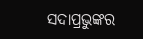ସଦାପ୍ରଭୁଙ୍କର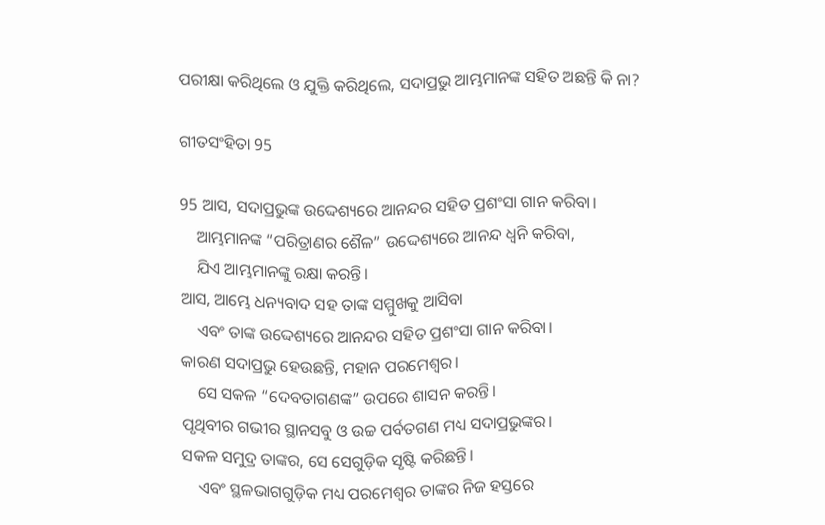ପରୀକ୍ଷା କରିଥିଲେ ଓ ଯୁକ୍ତି କରିଥିଲେ, ସଦାପ୍ରଭୁ ଆମ୍ଭମାନଙ୍କ ସହିତ ଅଛନ୍ତି କି ନା?

ଗୀତସଂହିତା 95

95 ଆସ, ସଦାପ୍ରଭୁଙ୍କ ଉଦ୍ଦେଶ୍ୟରେ ଆନନ୍ଦର ସହିତ ପ୍ରଶଂସା ଗାନ କରିବା।
    ଆମ୍ଭମାନଙ୍କ “ପରିତ୍ରାଣର ଶୈଳ” ଉଦ୍ଦେଶ୍ୟରେ ଆନନ୍ଦ ଧ୍ୱନି କରିବା,
    ଯିଏ ଆମ୍ଭମାନଙ୍କୁ ରକ୍ଷା କରନ୍ତି।
ଆସ, ଆମ୍ଭେ ଧନ୍ୟବାଦ ସହ ତାଙ୍କ ସମ୍ମୁଖକୁ ଆସିବା
    ଏବଂ ତାଙ୍କ ଉଦ୍ଦେଶ୍ୟରେ ଆନନ୍ଦର ସହିତ ପ୍ରଶଂସା ଗାନ କରିବା।
କାରଣ ସଦାପ୍ରଭୁ ହେଉଛନ୍ତି, ମହାନ ପରମେଶ୍ୱର।
    ସେ ସକଳ “ଦେବତାଗଣଙ୍କ” ଉପରେ ଶାସନ କରନ୍ତି।
ପୃଥିବୀର ଗଭୀର ସ୍ଥାନସବୁ ଓ ଉଚ୍ଚ ପର୍ବତଗଣ ମଧ୍ୟ ସଦାପ୍ରଭୁଙ୍କର।
ସକଳ ସମୁଦ୍ର ତାଙ୍କର, ସେ ସେଗୁଡ଼ିକ ସୃଷ୍ଟି କରିଛନ୍ତି।
    ଏବଂ ସ୍ଥଳଭାଗଗୁଡ଼ିକ ମଧ୍ୟ ପରମେଶ୍ୱର ତାଙ୍କର ନିଜ ହସ୍ତରେ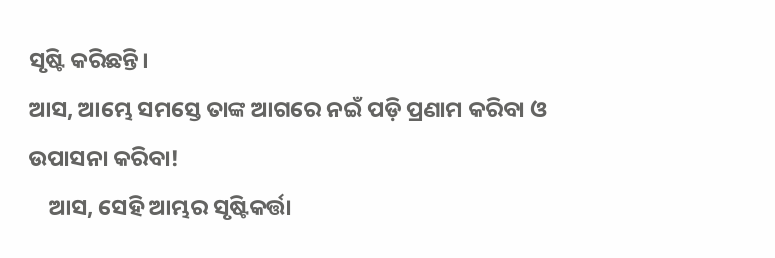ସୃଷ୍ଟି କରିଛନ୍ତି।
ଆସ, ଆମ୍ଭେ ସମସ୍ତେ ତାଙ୍କ ଆଗରେ ନଇଁ ପଡ଼ି ପ୍ରଣାମ କରିବା ଓ ଉପାସନା କରିବା!
    ଆସ, ସେହି ଆମ୍ଭର ସୃଷ୍ଟିକର୍ତ୍ତା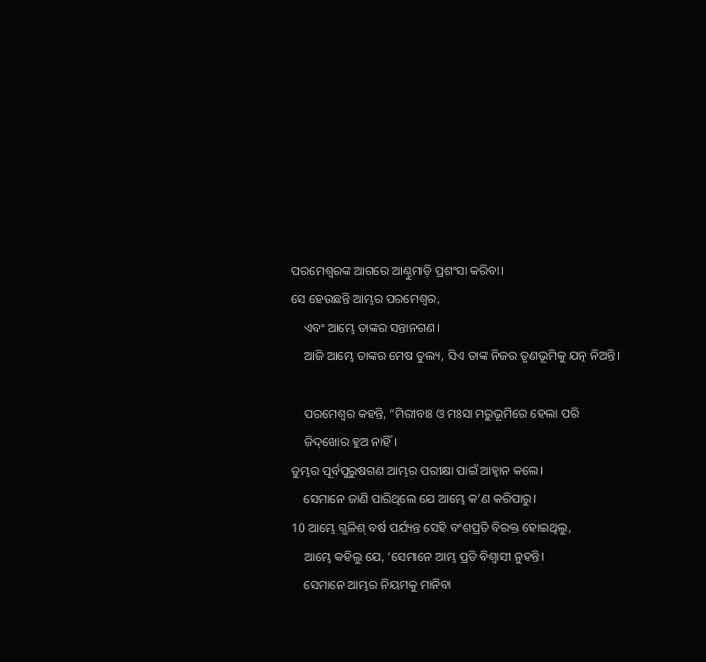ପରମେଶ୍ୱରଙ୍କ ଆଗରେ ଆଣ୍ଠୁମାଡ଼ି ପ୍ରଶଂସା କରିବା।
ସେ ହେଉଛନ୍ତି ଆମ୍ଭର ପରମେଶ୍ୱର,
    ଏବଂ ଆମ୍ଭେ ତାଙ୍କର ସନ୍ତାନଗଣ।
    ଆଜି ଆମ୍ଭେ ତାଙ୍କର ମେଷ ତୁଲ୍ୟ, ସିଏ ତାଙ୍କ ନିଜର ତୃଣଭୂମିକୁ ଯତ୍ନ ନିଅନ୍ତି।

    ପରମେଶ୍ୱର କହନ୍ତି, “ମିରୀବାଃ ଓ ମଃସା ମରୁଭୂମିରେ ହେଲା ପରି
    ଜି‌ଦ୍‌ଖୋର ହୁଅ ନାହିଁ।
ତୁମ୍ଭର ପୂର୍ବପୁରୁଷଗଣ ଆମ୍ଭର ପରୀକ୍ଷା ପାଇଁ ଆହ୍ୱାନ କଲେ।
    ସେମାନେ ଜାଣି ପାରିଥିଲେ ଯେ ଆମ୍ଭେ କ’ଣ କରିପାରୁ।
10 ଆମ୍ଭେ ଗ୍ଭଳିଶ୍ ବର୍ଷ ପର୍ଯ୍ୟନ୍ତ ସେହି ବଂଶପ୍ରତି ବିରକ୍ତ ହୋଇଥିଲୁ,
    ଆମ୍ଭେ କହିଲୁ ଯେ, ‘ସେମାନେ ଆମ୍ଭ ପ୍ରତି ବିଶ୍ୱାସୀ ନୁହନ୍ତି।
    ସେମାନେ ଆମ୍ଭର ନିୟମକୁ ମାନିବା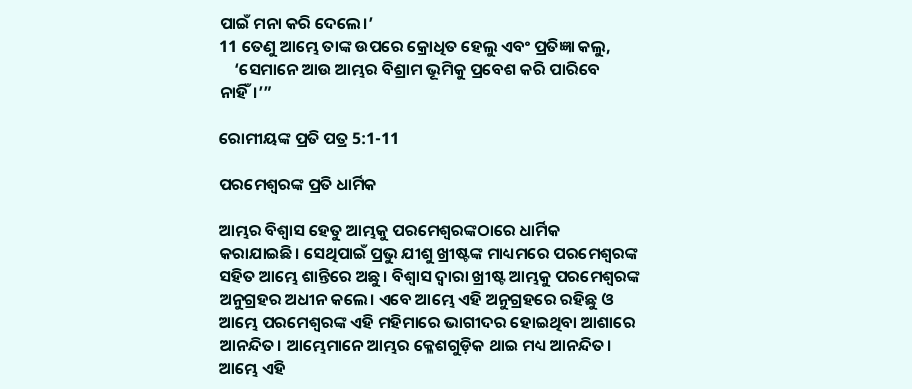ପାଇଁ ମନା କରି ଦେଲେ।’
11 ତେଣୁ ଆମ୍ଭେ ତାଙ୍କ ଉପରେ କ୍ରୋଧିତ ହେଲୁ ଏବଂ ପ୍ରତିଜ୍ଞା କଲୁ,
    ‘ସେମାନେ ଆଉ ଆମ୍ଭର ବିଶ୍ରାମ ଭୂମିକୁ ପ୍ରବେଶ କରି ପାରିବେ ନାହିଁ।’”

ରୋମୀୟଙ୍କ ପ୍ରତି ପତ୍ର 5:1-11

ପରମେଶ୍ୱରଙ୍କ ପ୍ରତି ଧାର୍ମିକ

ଆମ୍ଭର ବିଶ୍ୱାସ ହେତୁ ଆମ୍ଭକୁ ପରମେଶ୍ୱରଙ୍କଠାରେ ଧାର୍ମିକ କରାଯାଇଛି। ସେଥିପାଇଁ ପ୍ରଭୁ ଯୀଶୁ ଖ୍ରୀଷ୍ଟଙ୍କ ମାଧ୍ୟମରେ ପରମେଶ୍ୱରଙ୍କ ସହିତ ଆମ୍ଭେ ଶାନ୍ତିରେ ଅଛୁ। ବିଶ୍ୱାସ ଦ୍ୱାରା ଖ୍ରୀଷ୍ଟ ଆମ୍ଭକୁ ପରମେଶ୍ୱରଙ୍କ ଅନୁଗ୍ରହର ଅଧୀନ କଲେ। ଏବେ ଆମ୍ଭେ ଏହି ଅନୁଗ୍ରହରେ ରହିଛୁ ଓ ଆମ୍ଭେ ପରମେଶ୍ୱରଙ୍କ ଏହି ମହିମାରେ ଭାଗୀଦର ହୋଇଥିବା ଆଶାରେ ଆନନ୍ଦିତ। ଆମ୍ଭେମାନେ ଆମ୍ଭର କ୍ଳେଶଗୁଡ଼ିକ ଥାଇ ମଧ୍ୟ ଆନନ୍ଦିତ। ଆମ୍ଭେ ଏହି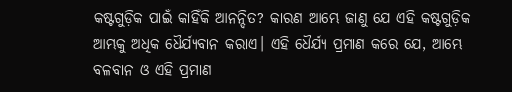କଷ୍ଟଗୁଡ଼ିକ ପାଇଁ କାହିଁକି ଆନନ୍ଦିତ? କାରଣ ଆମ୍ଭେ ଜାଣୁ ଯେ ଏହି କଷ୍ଟଗୁଡ଼ିକ ଆମ୍ଭକୁ ଅଧିକ ଧୈର୍ଯ୍ୟବାନ କରାଏ। ଏହି ଧୈର୍ଯ୍ୟ ପ୍ରମାଣ କରେ ଯେ, ଆମ୍ଭେ ବଳବାନ ଓ ଏହି ପ୍ରମାଣ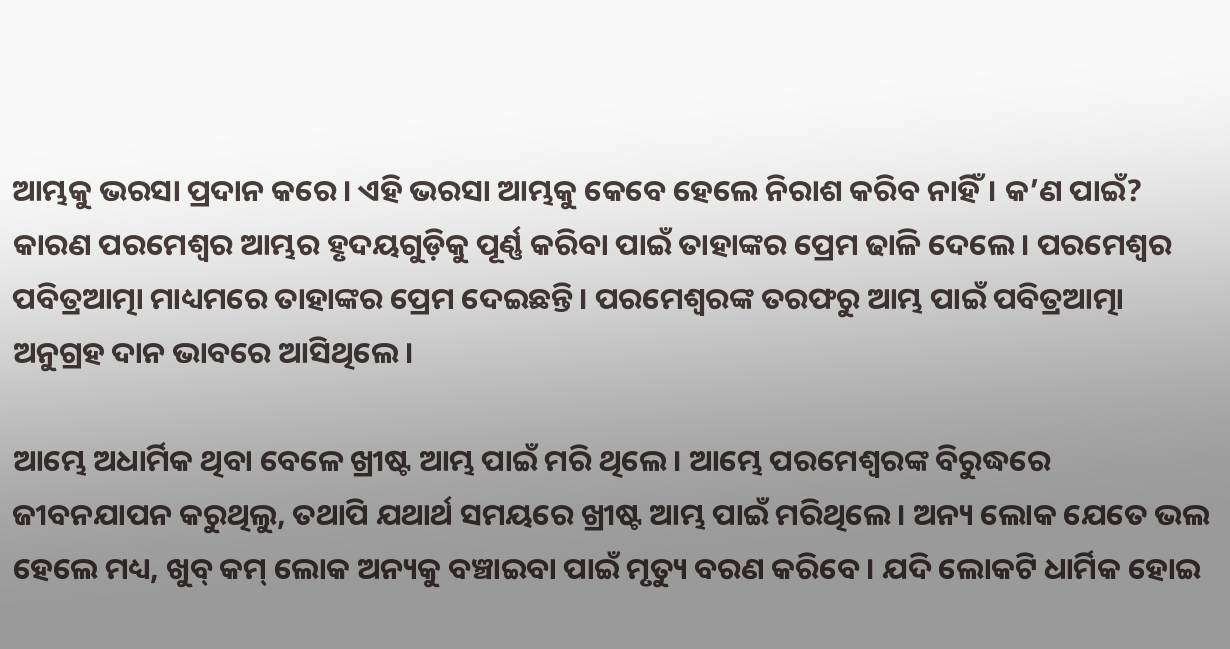ଆମ୍ଭକୁ ଭରସା ପ୍ରଦାନ କରେ। ଏହି ଭରସା ଆମ୍ଭକୁ କେବେ ହେଲେ ନିରାଶ କରିବ ନାହିଁ। କ’ଣ ପାଇଁ? କାରଣ ପରମେଶ୍ୱର ଆମ୍ଭର ହୃଦୟଗୁଡ଼ିକୁ ପୂର୍ଣ୍ଣ କରିବା ପାଇଁ ତାହାଙ୍କର ପ୍ରେମ ଢାଳି ଦେଲେ। ପରମେଶ୍ୱର ପବିତ୍ରଆତ୍ମା ମାଧ୍ୟମରେ ତାହାଙ୍କର ପ୍ରେମ ଦେଇଛନ୍ତି। ପରମେଶ୍ୱରଙ୍କ ତରଫରୁ ଆମ୍ଭ ପାଇଁ ପବିତ୍ରଆତ୍ମା ଅନୁଗ୍ରହ ଦାନ ଭାବରେ ଆସିଥିଲେ।

ଆମ୍ଭେ ଅଧାର୍ମିକ ଥିବା ବେଳେ ଖ୍ରୀଷ୍ଟ ଆମ୍ଭ ପାଇଁ ମରି ଥିଲେ। ଆମ୍ଭେ ପରମେଶ୍ୱରଙ୍କ ବିରୁଦ୍ଧରେ ଜୀବନଯାପନ କରୁଥିଲୁ, ତଥାପି ଯଥାର୍ଥ ସମୟରେ ଖ୍ରୀଷ୍ଟ ଆମ୍ଭ ପାଇଁ ମରିଥିଲେ। ଅନ୍ୟ ଲୋକ ଯେତେ ଭଲ ହେଲେ ମଧ୍ୟ, ଖୁବ୍ କମ୍ ଲୋକ ଅନ୍ୟକୁ ବଞ୍ଚାଇବା ପାଇଁ ମୃତ୍ୟୁ ବରଣ କରିବେ। ଯଦି ଲୋକଟି ଧାର୍ମିକ ହୋଇ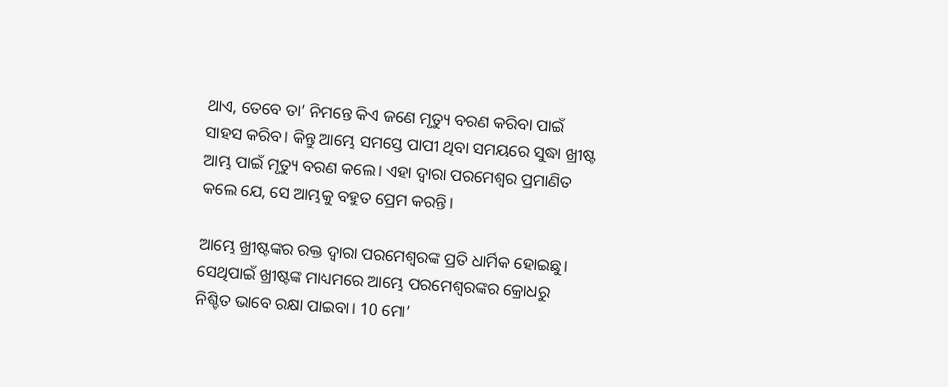ଥାଏ, ତେବେ ତା’ ନିମନ୍ତେ କିଏ ଜଣେ ମୃତ୍ୟୁ ବରଣ କରିବା ପାଇଁ ସାହସ କରିବ। କିନ୍ତୁ ଆମ୍ଭେ ସମସ୍ତେ ପାପୀ ଥିବା ସମୟରେ ସୁଦ୍ଧା ଖ୍ରୀଷ୍ଟ ଆମ୍ଭ ପାଇଁ ମୃତ୍ୟୁ ବରଣ କଲେ। ଏହା ଦ୍ୱାରା ପରମେଶ୍ୱର ପ୍ରମାଣିତ କଲେ ଯେ, ସେ ଆମ୍ଭକୁ ବହୁତ ପ୍ରେମ କରନ୍ତି।

ଆମ୍ଭେ ଖ୍ରୀଷ୍ଟଙ୍କର ରକ୍ତ ଦ୍ୱାରା ପରମେଶ୍ୱରଙ୍କ ପ୍ରତି ଧାର୍ମିକ ହୋଇଛୁ। ସେଥିପାଇଁ ଖ୍ରୀଷ୍ଟଙ୍କ ମାଧ୍ୟମରେ ଆମ୍ଭେ ପରମେଶ୍ୱରଙ୍କର କ୍ରୋଧରୁ ନିଶ୍ଚିତ ଭାବେ ରକ୍ଷା ପାଇବା। 10 ମୋ’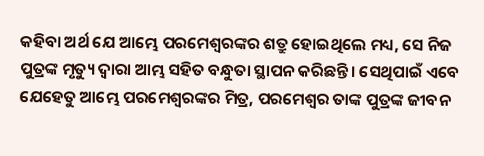କହିବା ଅର୍ଥ ଯେ ଆମ୍ଭେ ପରମେଶ୍ୱରଙ୍କର ଶତ୍ରୁ ହୋଇଥିଲେ ମଧ୍ୟ, ସେ ନିଜ ପୁତ୍ରଙ୍କ ମୃତ୍ୟୁ ଦ୍ୱାରା ଆମ୍ଭ ସହିତ ବନ୍ଧୁତା ସ୍ଥାପନ କରିଛନ୍ତି। ସେଥିପାଇଁ ଏବେ ଯେହେତୁ ଆମ୍ଭେ ପରମେଶ୍ୱରଙ୍କର ମିତ୍ର, ପରମେଶ୍ୱର ତାଙ୍କ ପୁତ୍ରଙ୍କ ଜୀବନ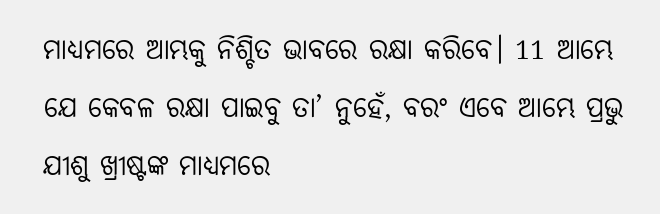ମାଧ୍ୟମରେ ଆମ୍ଭକୁ ନିଶ୍ଚିତ ଭାବରେ ରକ୍ଷା କରିବେ। 11 ଆମ୍ଭେ ଯେ କେବଳ ରକ୍ଷା ପାଇବୁ ତା’ ନୁହେଁ, ବରଂ ଏବେ ଆମ୍ଭେ ପ୍ରଭୁ ଯୀଶୁ ଖ୍ରୀଷ୍ଟଙ୍କ ମାଧ୍ୟମରେ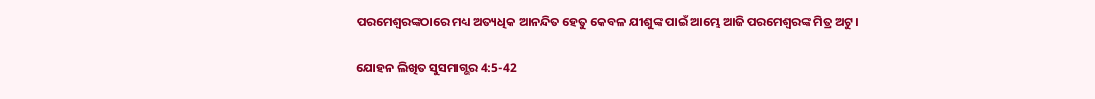ପରମେଶ୍ୱରଙ୍କଠାରେ ମଧ୍ୟ ଅତ୍ୟଧିକ ଆନନ୍ଦିତ ହେତୁ କେବଳ ଯୀଶୁଙ୍କ ପାଇଁ ଆମ୍ଭେ ଆଜି ପରମେଶ୍ୱରଙ୍କ ମିତ୍ର ଅଟୁ।

ଯୋହନ ଲିଖିତ ସୁସମାଗ୍ଭର 4:5-42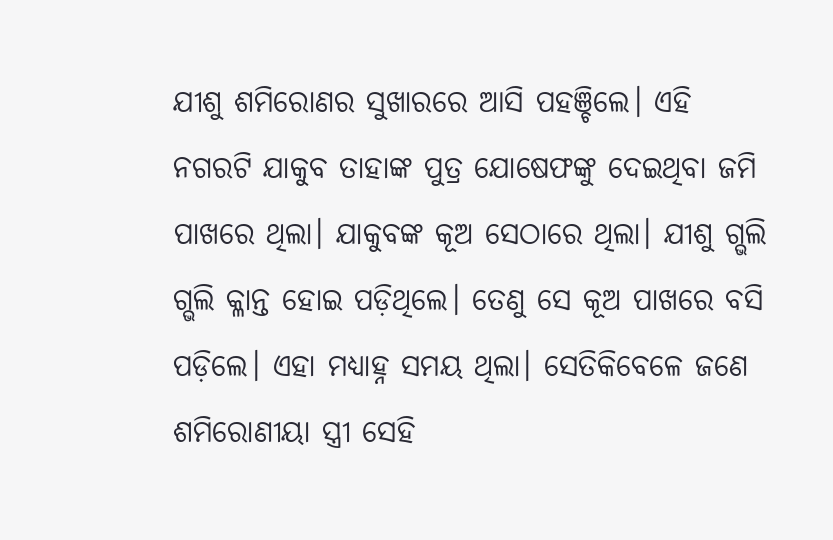ଯୀଶୁ ଶମିରୋଣର ସୁଖାରରେ ଆସି ପହଞ୍ଚିଲେ। ଏହି ନଗରଟି ଯାକୁବ ତାହାଙ୍କ ପୁତ୍ର ଯୋଷେଫଙ୍କୁ ଦେଇଥିବା ଜମି ପାଖରେ ଥିଲା। ଯାକୁବଙ୍କ କୂଅ ସେଠାରେ ଥିଲା। ଯୀଶୁ ଗ୍ଭଲି ଗ୍ଭଲି କ୍ଳାନ୍ତ ହୋଇ ପଡ଼ିଥିଲେ। ତେଣୁ ସେ କୂଅ ପାଖରେ ବସି ପଡ଼ିଲେ। ଏହା ମଧ୍ୟାହ୍ନ ସମୟ ଥିଲା। ସେତିକିବେଳେ ଜଣେ ଶମିରୋଣୀୟା ସ୍ତ୍ରୀ ସେହି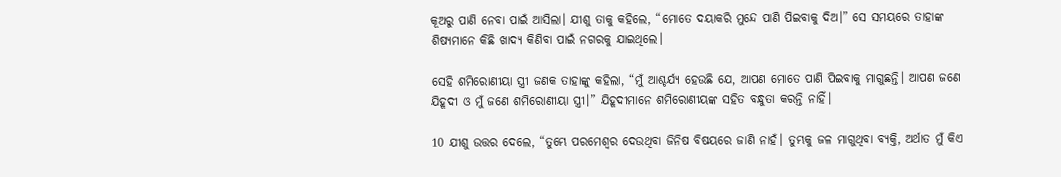କୂଅରୁ ପାଣି ନେବା ପାଇଁ ଆସିଲା। ଯୀଶୁ ତାକୁ କହିଲେ, “ମୋତେ ଦୟାକରି ମୁନ୍ଦେ ପାଣି ପିଇବାକୁ ଦିଅ।” ସେ ସମୟରେ ତାହାଙ୍କ ଶିଷ୍ୟମାନେ କିଛି ଖାଦ୍ୟ କିଣିବା ପାଇଁ ନଗରକୁ ଯାଇଥିଲେ।

ସେହି ଶମିରୋଣୀୟା ସ୍ତ୍ରୀ ଜଣକ ତାହାଙ୍କୁ କହିଲା, “ମୁଁ ଆଶ୍ଚର୍ଯ୍ୟ ହେଉଛି ଯେ, ଆପଣ ମୋତେ ପାଣି ପିଇବାକୁ ମାଗୁଛନ୍ତି। ଆପଣ ଜଣେ ଯିହୂଦୀ ଓ ମୁଁ ଜଣେ ଶମିରୋଣୀୟା ସ୍ତ୍ରୀ।” ଯିହୂଦୀମାନେ ଶମିରୋଣୀୟଙ୍କ ସହିତ ବନ୍ଧୁତା କରନ୍ତି ନାହିଁ।

10 ଯୀଶୁ ଉତ୍ତର ଦେଲେ, “ତୁମ୍ଭେ ପରମେଶ୍ୱର ଦେଉଥିବା ଜିନିଷ ବିଷୟରେ ଜାଣି ନାହଁ। ତୁମ୍ଭକୁ ଜଳ ମାଗୁଥିବା ବ୍ୟକ୍ତି, ଅର୍ଥାତ ମୁଁ କିଏ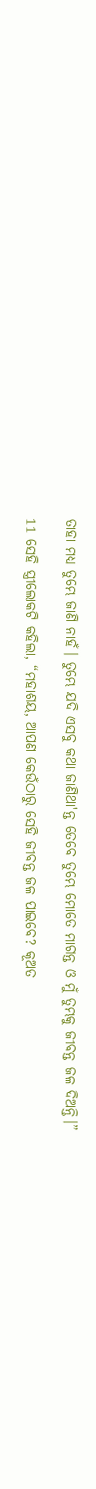ତାହା ମଧ୍ୟ ତୁମ୍ଭେ ଜାଣି ନାହଁ। ତୁମ୍ଭେ ଯଦି ଏସବୁ କଥା ଜାଣିଥା'ନ୍ତ ତେବେ ତୁମ୍ଭେ ମୋତେ ମାଗନ୍ତ ଓ ମୁଁ ତୁମ୍ଭକୁ ଜୀବନ୍ତ ଜଳ ଦିଅନ୍ତି।”

11 ସେହି ସ୍ତ୍ରୀଲୋକଟି କହିଲା, “ମହାଶୟ, ଆପଣ କେଉଁଠାରୁ ସେହି ଜୀବନ୍ତ ଜଳ ପାଇବେ? କୂଅତ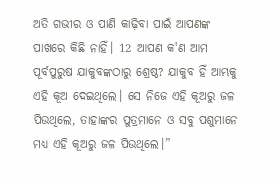ଅତି ଗଭୀର ଓ ପାଣି କାଢ଼ିବା ପାଇଁ ଆପଣଙ୍କ ପାଖରେ କିଛି ନାହିଁ। 12 ଆପଣ କ'ଣ ଆମ ପୂର୍ବପୁରୁଷ ଯାକୁବଙ୍କଠାରୁ ଶ୍ରେଷ୍ଠ? ଯାକୁବ ହିଁ ଆମ୍ଭକୁ ଏହି କୂଅ ଦେଇଥିଲେ। ସେ ନିଜେ ଏହି କୂଅରୁ ଜଳ ପିଉଥିଲେ, ତାହାଙ୍କର ପୁତ୍ରମାନେ ଓ ସବୁ ପଶୁମାନେ ମଧ୍ୟ ଏହି କୂଅରୁ ଜଳ ପିଉଥିଲେ।”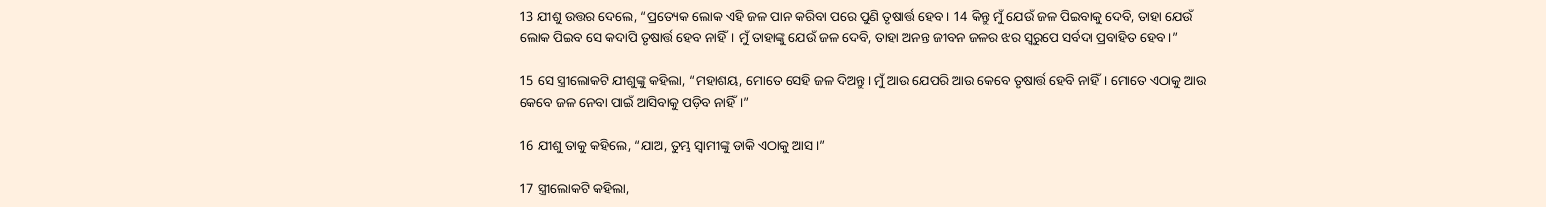13 ଯୀଶୁ ଉତ୍ତର ଦେଲେ, “ପ୍ରତ୍ୟେକ ଲୋକ ଏହି ଜଳ ପାନ କରିବା ପରେ ପୁଣି ତୃଷାର୍ତ୍ତ ହେବ। 14 କିନ୍ତୁ ମୁଁ ଯେଉଁ ଜଳ ପିଇବାକୁ ଦେବି, ତାହା ଯେଉଁ ଲୋକ ପିଇବ ସେ କଦାପି ତୃଷାର୍ତ୍ତ ହେବ ନାହିଁ। ମୁଁ ତାହାଙ୍କୁ ଯେଉଁ ଜଳ ଦେବି, ତାହା ଅନନ୍ତ ଜୀବନ ଜଳର ଝର ସ୍ୱରୁପେ ସର୍ବଦା ପ୍ରବାହିତ ହେବ।”

15 ସେ ସ୍ତ୍ରୀଲୋକଟି ଯୀଶୁଙ୍କୁ କହିଲା, “ମହାଶୟ, ମୋତେ ସେହି ଜଳ ଦିଅନ୍ତୁ। ମୁଁ ଆଉ ଯେପରି ଆଉ କେବେ ତୃଷାର୍ତ୍ତ ହେବି ନାହିଁ। ମୋତେ ଏଠାକୁ ଆଉ କେବେ ଜଳ ନେବା ପାଇଁ ଆସିବାକୁ ପଡ଼ିବ ନାହିଁ।”

16 ଯୀଶୁ ତାକୁ କହିଲେ, “ଯାଅ, ତୁମ୍ଭ ସ୍ୱାମୀଙ୍କୁ ଡାକି ଏଠାକୁ ଆସ।”

17 ସ୍ତ୍ରୀଲୋକଟି କହିଲା,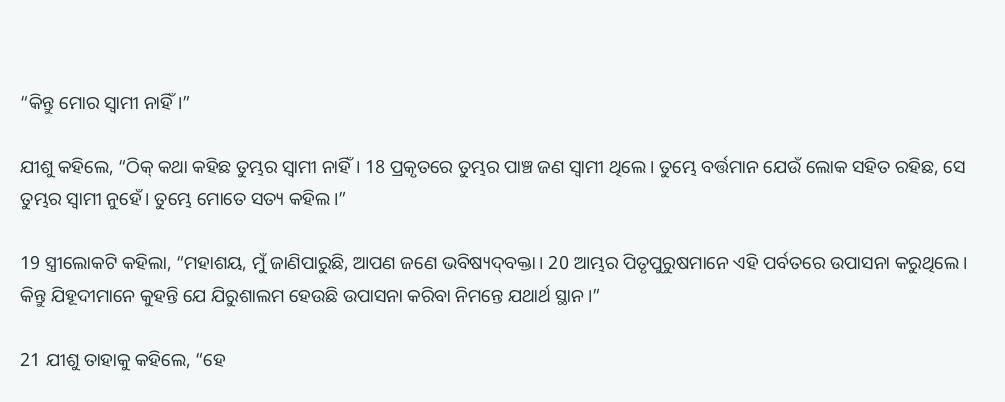“କିନ୍ତୁ ମୋର ସ୍ୱାମୀ ନାହିଁ।”

ଯୀଶୁ କହିଲେ, “ଠିକ୍ କଥା କହିଛ ତୁମ୍ଭର ସ୍ୱାମୀ ନାହିଁ। 18 ପ୍ରକୃତରେ ତୁମ୍ଭର ପାଞ୍ଚ ଜଣ ସ୍ୱାମୀ ଥିଲେ। ତୁମ୍ଭେ ବର୍ତ୍ତମାନ ଯେଉଁ ଲୋକ ସହିତ ରହିଛ, ସେ ତୁମ୍ଭର ସ୍ୱାମୀ ନୁହେଁ। ତୁମ୍ଭେ ମୋତେ ସତ୍ୟ କହିଲ।”

19 ସ୍ତ୍ରୀଲୋକଟି କହିଲା, “ମହାଶୟ, ମୁଁ ଜାଣିପାରୁଛି, ଆପଣ ଜଣେ ଭବିଷ୍ୟ‌‌‌ଦ୍‌‌‌ବକ୍ତା। 20 ଆମ୍ଭର ପିତୃପୁରୁଷମାନେ ଏହି ପର୍ବତରେ ଉପାସନା କରୁଥିଲେ। କିନ୍ତୁ ଯିହୂଦୀମାନେ କୁହନ୍ତି ଯେ ଯିରୁଶାଲମ ହେଉଛି ଉପାସନା କରିବା ନିମନ୍ତେ ଯଥାର୍ଥ ସ୍ଥାନ।”

21 ଯୀଶୁ ତାହାକୁ କହିଲେ, “ହେ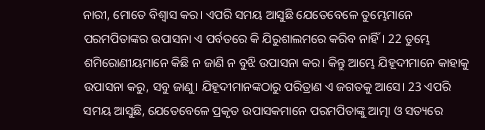ନାରୀ, ମୋତେ ବିଶ୍ୱାସ କର। ଏପରି ସମୟ ଆସୁଛି ଯେତେବେଳେ ତୁମ୍ଭେମାନେ ପରମପିତାଙ୍କର ଉପାସନା ଏ ପର୍ବତରେ କି ଯିରୁଶାଲମରେ କରିବ ନାହିଁ। 22 ତୁମ୍ଭେ ଶମିରୋଣୀୟମାନେ କିଛି ନ ଜାଣି ନ ବୁଝି ଉପାସନା କର। କିନ୍ତୁ ଆମ୍ଭେ ଯିହୂଦୀମାନେ କାହାକୁ ଉପାସନା କରୁ, ସବୁ ଜାଣୁ। ଯିହୂଦୀମାନଙ୍କଠାରୁ ପରିତ୍ରାଣ ଏ ଜଗତକୁ ଆସେ। 23 ଏପରି ସମୟ ଆସୁଛି, ଯେତେବେଳେ ପ୍ରକୃତ ଉପାସକମାନେ ପରମପିତାଙ୍କୁ ଆତ୍ମା ଓ ସତ୍ୟରେ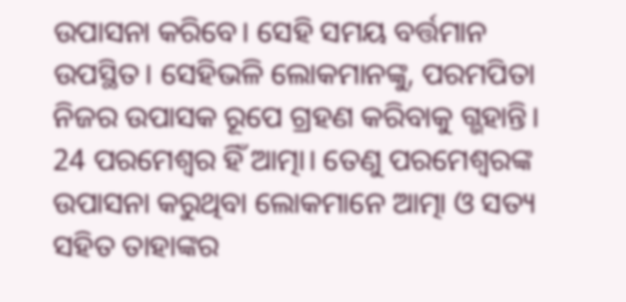ଉପାସନା କରିବେ। ସେହି ସମୟ ବର୍ତ୍ତମାନ ଉପସ୍ଥିତ। ସେହିଭଳି ଲୋକମାନଙ୍କୁ, ପରମପିତା ନିଜର ଉପାସକ ରୂପେ ଗ୍ରହଣ କରିବାକୁ ଗ୍ଭହାନ୍ତି। 24 ପରମେଶ୍ୱର ହିଁ ଆତ୍ମା। ତେଣୁ ପରମେଶ୍ୱରଙ୍କ ଉପାସନା କରୁଥିବା ଲୋକମାନେ ଆତ୍ମା ଓ ସତ୍ୟ ସହିତ ତାହାଙ୍କର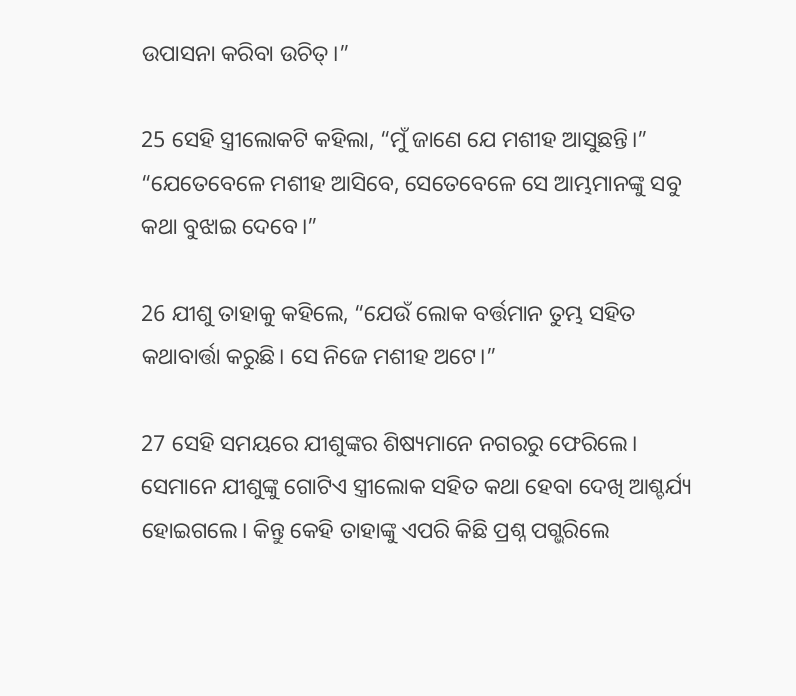ଉପାସନା କରିବା ଉଚିତ୍।”

25 ସେହି ସ୍ତ୍ରୀଲୋକଟି କହିଲା, “ମୁଁ ଜାଣେ ଯେ ମଶୀହ ଆସୁଛନ୍ତି।” “ଯେତେବେଳେ ମଶୀହ ଆସିବେ, ସେତେବେଳେ ସେ ଆମ୍ଭମାନଙ୍କୁ ସବୁ କଥା ବୁଝାଇ ଦେବେ।”

26 ଯୀଶୁ ତାହାକୁ କହିଲେ, “ଯେଉଁ ଲୋକ ବର୍ତ୍ତମାନ ତୁମ୍ଭ ସହିତ କଥାବାର୍ତ୍ତା କରୁଛି। ସେ ନିଜେ ମଶୀହ ଅଟେ।”

27 ସେହି ସମୟରେ ଯୀଶୁଙ୍କର ଶିଷ୍ୟମାନେ ନଗରରୁ ଫେରିଲେ। ସେମାନେ ଯୀଶୁଙ୍କୁ ଗୋଟିଏ ସ୍ତ୍ରୀଲୋକ ସହିତ କଥା ହେବା ଦେଖି ଆଶ୍ଚର୍ଯ୍ୟ ହୋଇଗଲେ। କିନ୍ତୁ କେହି ତାହାଙ୍କୁ ଏପରି କିଛି ପ୍ରଶ୍ନ ପଗ୍ଭରିଲେ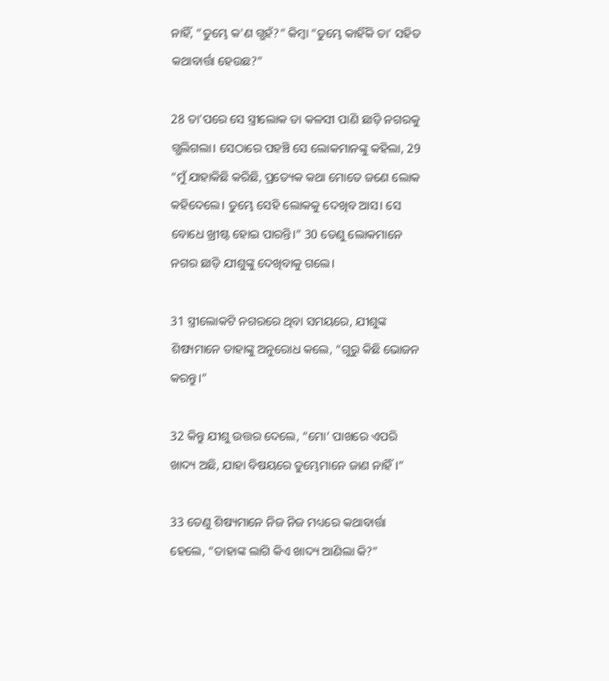ନାହିଁ, “ତୁମ୍ଭେ କ'ଣ ଗ୍ଭହଁ?” କିମ୍ବା “ତୁମ୍ଭେ କାହିଁକି ତା’ ସହିତ କଥାବାର୍ତ୍ତା ହେଉଛ?”

28 ତା'ପରେ ସେ ସ୍ତ୍ରୀଲୋକ ତା କଳସୀ ପାଣି ଛାଡ଼ି ନଗରକୁ ଗ୍ଭଲିଗଲା। ସେଠାରେ ପହଞ୍ଚି ସେ ଲୋକମାନଙ୍କୁ କହିଲା, 29 “ମୁଁ ଯାହାକିଛି କରିଛି, ପ୍ରତ୍ୟେକ କଥା ମୋତେ ଜଣେ ଲୋକ କହିଦେଲେ। ତୁମ୍ଭେ ସେହି ଲୋକକୁ ଦେଖିବ ଆସ। ସେ ବୋଧେ ଖ୍ରୀଷ୍ଟ ହୋଇ ପାରନ୍ତି।” 30 ତେଣୁ ଲୋକମାନେ ନଗର ଛାଡ଼ି ଯୀଶୁଙ୍କୁ ଦେଖିବାକୁ ଗଲେ।

31 ସ୍ତ୍ରୀଲୋକଟି ନଗରରେ ଥିବା ସମୟରେ, ଯୀଶୁଙ୍କ ଶିଷ୍ୟମାନେ ତାହାଙ୍କୁ ଅନୁରୋଧ କଲେ, “ଗୁରୁ କିଛି ଭୋଜନ କରନ୍ତୁ।”

32 କିନ୍ତୁ ଯୀଶୁ ଉତ୍ତର ଦେଲେ, “ମୋ’ ପାଖରେ ଏପରି ଖାଦ୍ୟ ଅଛି, ଯାହା ବିଷୟରେ ତୁମ୍ଭେମାନେ ଜାଣ ନାହିଁ।”

33 ତେଣୁ ଶିଷ୍ୟମାନେ ନିଜ ନିଜ ମଧ୍ୟରେ କଥାବାର୍ତ୍ତା ହେଲେ, “ତାହାଙ୍କ ଲାଗି କିଏ ଖାଦ୍ୟ ଆଣିଲା କି?”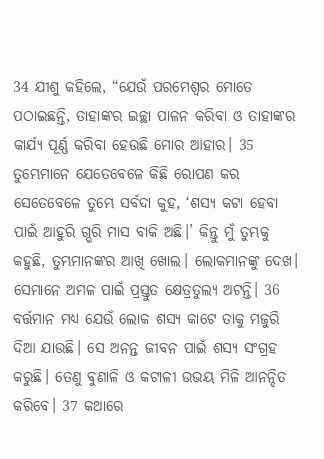34 ଯୀଶୁ କହିଲେ, “ଯେଉଁ ପରମେଶ୍ୱର ମୋତେ ପଠାଇଛନ୍ତି, ତାହାଙ୍କର ଇଚ୍ଛା ପାଳନ କରିବା ଓ ତାହାଙ୍କର କାର୍ଯ୍ୟ ପୂର୍ଣ୍ଣ କରିବା ହେଉଛି ମୋର ଆହାର। 35 ତୁମ୍ଭେମାନେ ଯେତେବେଳେ କିଛି ରୋପଣ କର ସେତେବେଳେ ତୁମ୍ଭେ ସର୍ବଦା କୁହ, ‘ଶସ୍ୟ କଟା ହେବା ପାଇଁ ଆହୁରି ଗ୍ଭରି ମାସ ବାକି ଅଛି।’ କିନ୍ତୁ ମୁଁ ତୁମ୍ଭକୁ କହୁଛି, ତୁମ୍ଭମାନଙ୍କର ଆଖି ଖୋଲ। ଲୋକମାନଙ୍କୁ ଦେଖ। ସେମାନେ ଅମଳ ପାଇଁ ପ୍ରସ୍ତୁତ କ୍ଷେତ୍ରତୁଲ୍ୟ ଅଟନ୍ତି। 36 ବର୍ତ୍ତମାନ ମଧ୍ୟ ଯେଉଁ ଲୋକ ଶସ୍ୟ କାଟେ ତାକୁ ମଜୁରି ଦିଆ ଯାଉଛି। ସେ ଅନନ୍ତ ଜୀବନ ପାଇଁ ଶସ୍ୟ ସଂଗ୍ରହ କରୁଛି। ତେଣୁ ବୁଣାଳି ଓ ‌‌କଟାଳୀ ଉଭୟ ମିଳି ଆନନ୍ଦିତ କରିବେ। 37 କଥାରେ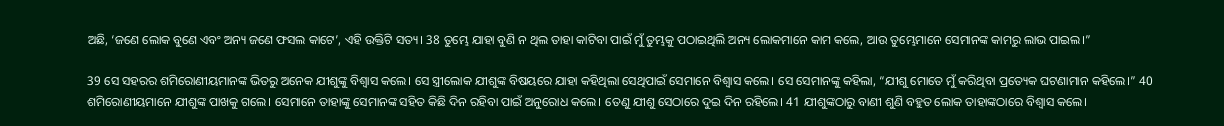ଅଛି, ‘ଜଣେ ଲୋକ ବୁଣେ ଏବଂ ଅନ୍ୟ ଜଣେ ଫସଲ କାଟେ’, ଏହି ଉକ୍ତିଟି ସତ୍ୟ। 38 ତୁମ୍ଭେ ଯାହା ବୁଣି ନ ଥିଲ ତାହା କାଟିବା ପାଇଁ ମୁଁ ତୁମ୍ଭକୁ ପଠାଇଥିଲି ଅନ୍ୟ ଲୋକମାନେ କାମ କଲେ, ଆଉ ତୁମ୍ଭେମାନେ ସେମାନଙ୍କ କାମରୁ ଲାଭ ପାଇଲ।”

39 ସେ ସହରର ଶମିରୋଣୀୟମାନଙ୍କ ଭିତରୁ ଅନେକ ଯୀଶୁଙ୍କୁ ବିଶ୍ୱାସ କଲେ। ସେ ସ୍ତ୍ରୀଲୋକ ଯୀଶୁଙ୍କ ବିଷୟରେ ଯାହା କହିଥିଲା ସେଥିପାଇଁ ସେମାନେ ବିଶ୍ୱାସ କଲେ। ସେ ସେମାନଙ୍କୁ କହିଲା, “ଯୀଶୁ ମୋତେ ମୁଁ କରିଥିବା ପ୍ରତ୍ୟେକ ଘଟଣାମାନ କହିଲେ।” 40 ଶମିରୋଣୀୟମାନେ ଯୀଶୁଙ୍କ ପାଖକୁ ଗଲେ। ସେମାନେ ତାହାଙ୍କୁ ସେମାନଙ୍କ ସହିତ କିଛି ଦିନ ରହିବା ପାଇଁ ଅନୁରୋଧ କଲେ। ତେଣୁ ଯୀଶୁ ସେଠାରେ ଦୁଇ ଦିନ ରହିଲେ। 41 ଯୀଶୁଙ୍କଠାରୁ ବାଣୀ ଶୁଣି ବହୁତ ଲୋକ ତାହାଙ୍କଠାରେ ବିଶ୍ୱାସ କଲେ।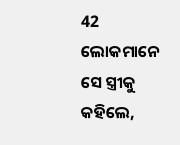42 ଲୋକମାନେ ସେ ସ୍ତ୍ରୀକୁ କହିଲେ,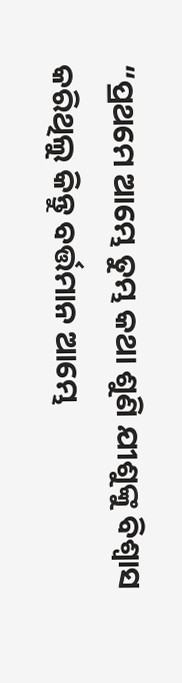“ପ୍ରଥମେ ଆମ୍ଭେ ତୁମ୍ଭ କଥା ଶୁଣି ଯୀଶୁଙ୍କୁ ବିଶ୍ୱାସ କରିଥିଲୁ କିନ୍ତୁ ବର୍ତ୍ତମାନ ଆମ୍ଭେ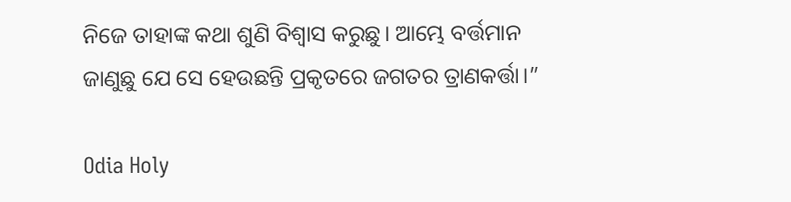ନିଜେ ତାହାଙ୍କ କଥା ଶୁଣି ବିଶ୍ୱାସ କରୁଛୁ। ଆମ୍ଭେ ବର୍ତ୍ତମାନ ଜାଣୁଛୁ ଯେ ସେ ହେଉଛନ୍ତି ପ୍ରକୃତରେ ଜଗତର ତ୍ରାଣକର୍ତ୍ତା।”

Odia Holy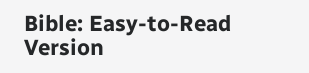Bible: Easy-to-Read Version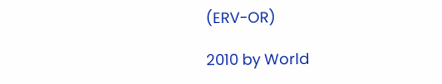(ERV-OR)

2010 by World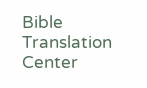Bible Translation Center